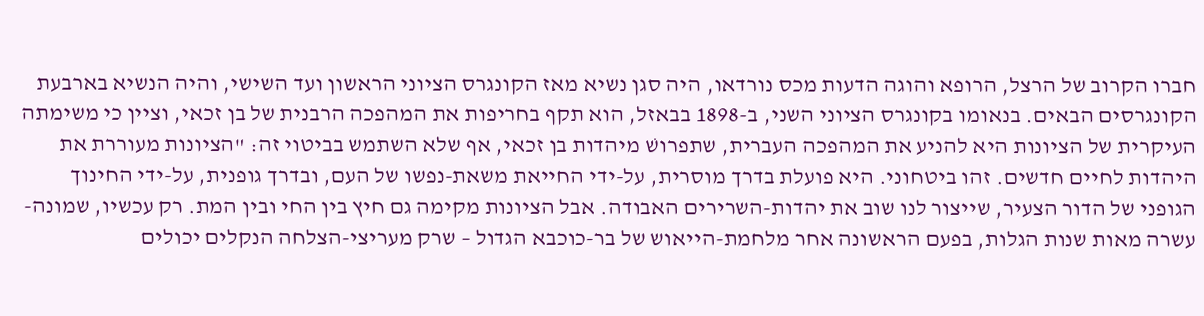חברו הקרוב של הרצל, הרופא והוגה הדעות מכס נורדאו, היה סגן נשיא מאז הקונגרס הציוני הראשון ועד השישי, והיה הנשיא בארבעת הקונגרסים הבאים. בנאומו בקונגרס הציוני השני, ב-1898 בבאזל, הוא תקף בחריפות את המהפכה הרבנית של בן זכאי, וציין כי משימתה העיקרית של הציונות היא להניע את המהפכה העברית, שתפרושׁ מיהדות בן זכאי, אף שלא השתמש בביטוי זה: "הציונות מעוררת את היהדות לחיים חדשים. זהו ביטחוני. היא פועלת בדרך מוסרית, על-ידי החייאת משאת-נפשו של העם, ובדרך גופנית, על-ידי החינוך הגופני של הדור הצעיר, שייצור לנו שוב את יהדות-השרירים האבודה. אבל הציונות מקימה גם חיץ בין החי ובין המת. רק עכשיו, שמונה-עשרה מאות שנות הגלות, בפעם הראשונה אחר מלחמת-הייאוש של בר-כוכבא הגדול – שרק מעריצי-הצלחה הנקלים יכולים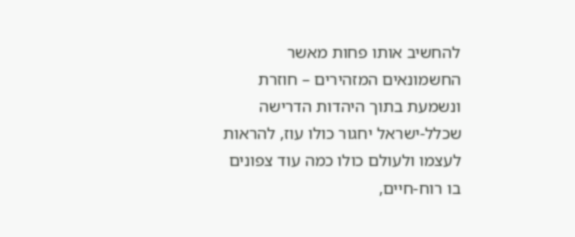להחשיב אותו פחות מאשר החשמונאים המזהירים – חוזרת ונשמעת בתוך היהדות הדרישה שכלל-ישראל יחגור כולו עוז, להראות לעצמו ולעולם כולו כמה עוד צפונים בו רוח-חיים,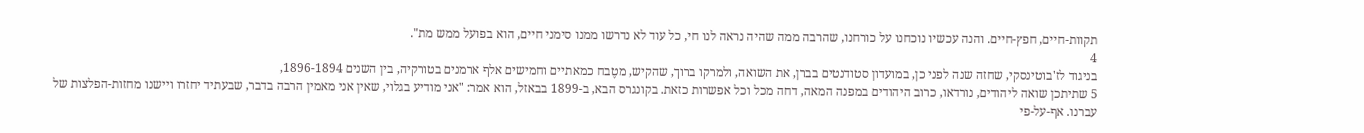תקוות-חיים, חפץ-חיים. והנה עכשיו נוכחנו על כורחנו, שהרבה ממה שהיה נראה לנו חי, כל עוד לא נדרשו ממנו סימני חיים, הוא בפועל ממש מת".
4
בניגוד לז'בוטינסקי, שחזה שנה לפני כן, במועדון סטודנטים בברן, את השואה, ולמרקו ברוך, שהקיש, מטֶבח כמאתיים וחמישים אלף ארמנים בטורקיה, בין השנים 1896-1894,
5 שתיתכן שואה ליהודים, נורדאו, כרוב היהודים במפנה המאה, דחה מכל וכל אפשרות כזאת. בקונגרס הבא, ב-1899 בבאזל, הוא אמר: "אני מודיע בגלוי, שאין אני מאמין הרבה בדבר, שבעתיד יחזרו ויישנו מחזות-הפלצות של עברנו. אף-על-פי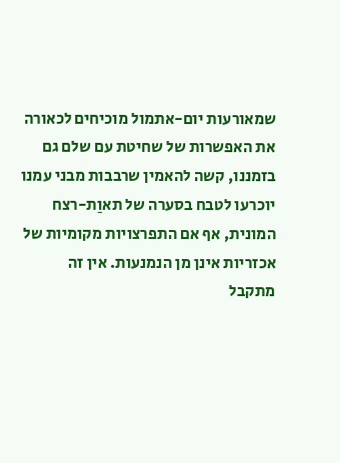שמאורעות יום-אתמול מוכיחים לכאורה את האפשרות של שחיטת עם שלם גם בזמננו, קשה להאמין שרבבות מבני עמנו יוכרעו לטבח בסערה של תאוַת-רצח המונית, אף אם התפרצויות מקומיות של אכזריות אינן מן הנמנעות. אין זה מתקבל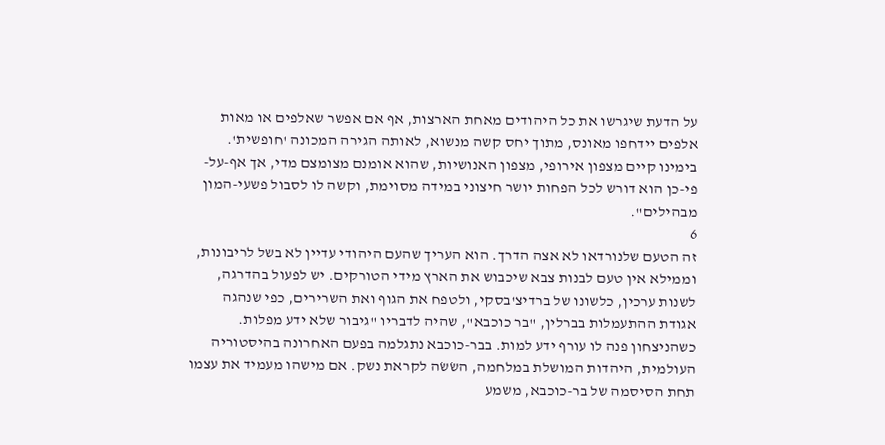על הדעת שיגרשו את כל היהודים מאחת הארצות, אף אם אפשר שאלפים או מאות אלפים יידחפו מאונס, מתוך יחס קשה מנשוא, לאותה הגירה המכונה 'חופשית'. בימינו קיים מצפון אירופי, מצפון האנושיות, שהוא אומנם מצומצם מדי, אך אף-על-פי-כן הוא דורש לכל הפחות יושר חיצוני במידה מסוימת, וקשה לו לסבול פשעי-המון מבהילים".
6
זה הטעם שלנורדאו לא אצה הדרך. הוא העריך שהעם היהודי עדיין לא בשל לריבונות, וממילא אין טעם לבנות צבא שיכבוש את הארץ מידי הטורקים. יש לפעול בהדרגה, לשנות ערכין, כלשונו של ברדיצ'בסקי, ולטפח את הגוף ואת השרירים, כפי שנהגה אגודת ההתעמלות בברלין, "בר כוכבא", שהיה לדבריו "גיבור שלא ידע מפלות. כשהניצחון פנה לו עורף ידע למות. בבר-כוכבא נתגלמה בפעם האחרונה בהיסטוריה העולמית, היהדות המושלת במלחמה, השׂשׂה לקראת נשק. אם מישהו מעמיד את עצמו תחת הסיסמה של בר-כוכבא, משמע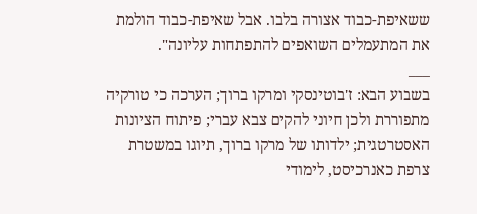ששאיפת-כבוד אצורה בלבו. אבל שאיפת-כבוד הולמת את המתעמלים השואפים להתפתחות עליונה".
___
בשבוע הבא: ז'בוטינסקי ומרקו ברוך; הערכה כי טורקיה מתפוררת ולכן חיוני להקים צבא עברי; פיתוח הציונות האסטרטגית; ילדותו של מרקו ברוך, תיוגו במשטרת צרפת כאנרכיסט, לימודי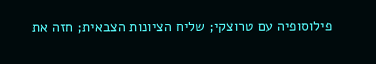פילוסופיה עם טרוצקי; שליח הציונות הצבאית; חזה את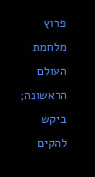פרוץ מלחמת העולם הראשונה; ביקש להקים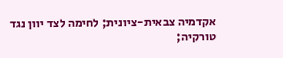אקדמיה צבאית-ציונית; לחימה לצד יוון נגד טורקיה;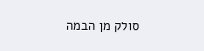סולק מן הבמה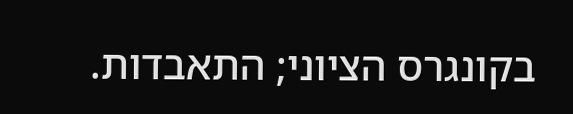בקונגרס הציוני; התאבדות.